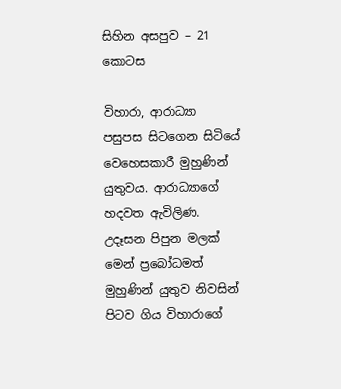සිහින අසපුව – 21 කොටස

විහාරා, ආරාධ්‍යා පසුපස සිටගෙන සිටියේ වෙහෙසකාරී මුහුණින් යුතුවය. ආරාධ්‍යාගේ හදවත ඇවිලිණ. උදෑසන පිපුන මලක් මෙන් ප්‍රබෝධමත් මුහුණින් යුතුව නිවසින් පිටව ගිය විහාරාගේ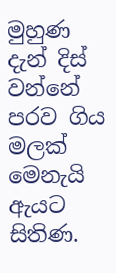මුහුණ දැන් දිස් වන්නේ පරව ගිය මලක් මෙනැයි ඇයට සිතිණ.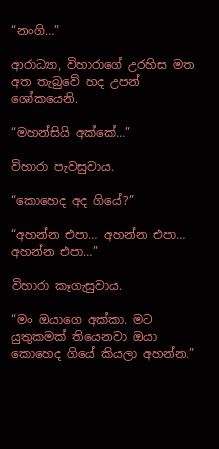“නංගි…”

ආරාධ්‍යා, විහාරාගේ උරහිස මත අත තැබුවේ හද උපන් ශෝකයෙනි.

“මහන්සියි අක්කේ…”

විහාරා පැවසුවාය.

“කොහෙද අද ගියේ?”

“අහන්න එපා… අහන්න එපා… අහන්න එපා…”

විහාරා කෑගැසුවාය.

“මං ඔයාගෙ අක්කා. මට යුතුකමක් තියෙනවා ඔයා කොහෙද ගියේ කියලා අහන්න.”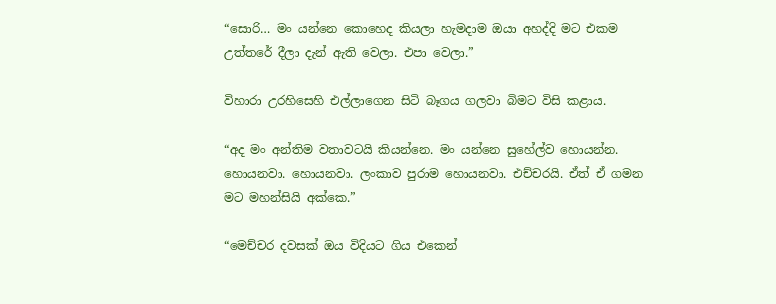“සොරි… මං යන්නෙ කොහෙද කියලා හැමදාම ඔයා අහද්දි මට එකම උත්තරේ දීලා දැන් ඇති වෙලා. එපා වෙලා.”

විහාරා උරහිසෙහි එල්ලාගෙන සිටි බෑගය ගලවා බිමට විසි කළාය.

“අද මං අන්තිම වතාවටයි කියන්නෙ. මං යන්නෙ සුහේල්ව හොයන්න. හොයනවා. හොයනවා. ලංකාව පුරාම හොයනවා. එච්චරයි. ඒත් ඒ ගමන මට මහන්සියි අක්කෙ.”

“මෙච්චර දවසක් ඔය විදියට ගිය එකෙන්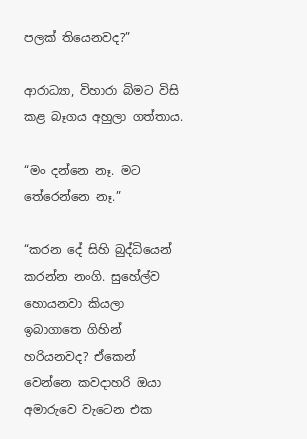පලක් තියෙනවද?”

ආරාධ්‍යා, විහාරා බිමට විසි කළ බෑගය අහුලා ගත්තාය.

“මං දන්නෙ නෑ. මට තේරෙන්නෙ නෑ.”

“කරන දේ සිහි බුද්ධියෙන් කරන්න නංගි. සුහේල්ව හොයනවා කියලා ඉබාගාතෙ ගිහින් හරියනවද? ඒකෙන් වෙන්නෙ කවදාහරි ඔයා අමාරුවෙ වැටෙන එක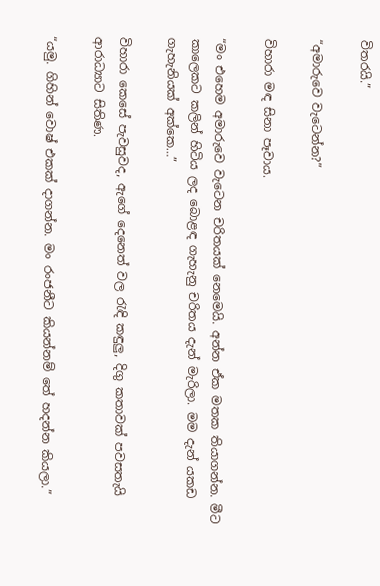විතරයි.”

“අමාරුවෙ වැටෙන්න?”

විහාරා මඳ සිනා පෑවාය.

“මං එහෙම අමාරුවෙ වැටෙන චරිතයක් නෙමෙයි. අන්න ඒක මතක තියාගන්න. මීට කාලෙකට කලින් හිටිය ලද බොළඳ ගැහැනු චරිතය දැන් මැරිලා. මම දැන් යකඩ ගැහැනියක් අක්කෙ…”

විහාරා කෙසේ පැවසුවද, ඇගේ දෙනෙත් වල රැඳි කඳුලු, දිගු කතාවක් පවසතැයි ආරාධ්‍යාට සිතිණ.

“යමු. ගිහින් වොෂ් එකක් දාගන්න. මං රංජනීට කියන්නම් තේ හදන්න කියලා.”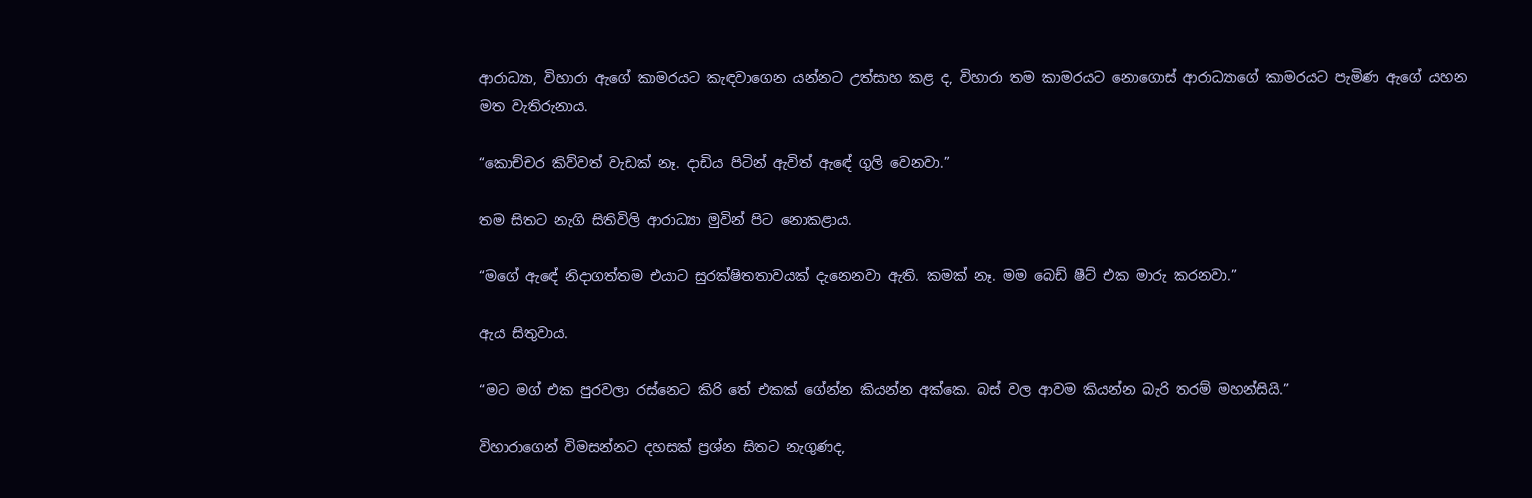ආරාධ්‍යා, විහාරා ඇගේ කාමරයට කැඳවාගෙන යන්නට උත්සාහ කළ ද, විහාරා තම කාමරයට නොගොස් ආරාධ්‍යාගේ කාමරයට පැමිණ ඇගේ යහන මත වැතිරුනාය.

“කොච්චර කිව්වත් වැඩක් නෑ. දාඩිය පිටින් ඇවිත් ඇඳේ ගුලි වෙනවා.”

තම සිතට නැගි සිතිවිලි ආරාධ්‍යා මුවින් පිට නොකළාය.

“මගේ ඇඳේ නිදාගත්තම එයාට සුරක්ෂිතතාවයක් දැනෙනවා ඇති. කමක් නෑ. මම බෙඩ් ෂීට් එක මාරු කරනවා.”

ඇය සිතුවාය.

“මට මග් එක පුරවලා රස්නෙට කිරි තේ එකක් ගේන්න කියන්න අක්කෙ. බස් වල ආවම කියන්න බැරි තරම් මහන්සියි.”

විහාරාගෙන් විමසන්නට දහසක් ප්‍රශ්න සිතට නැගුණද,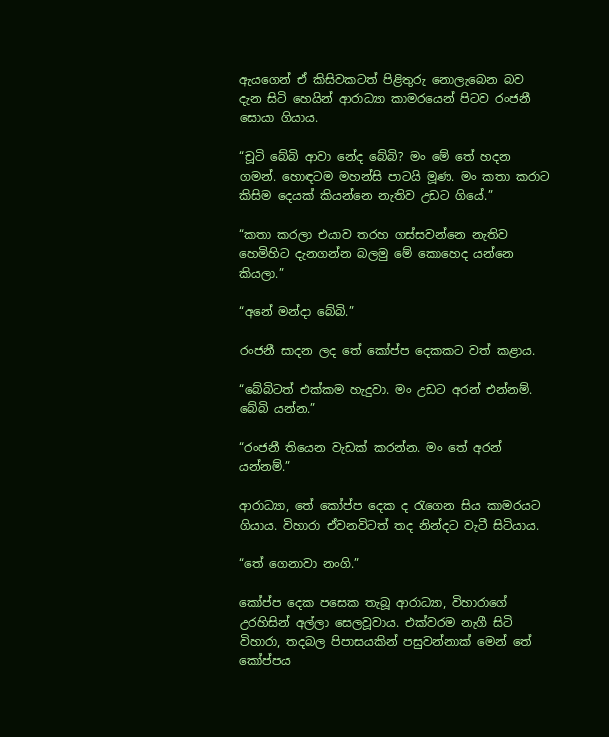ඇයගෙන් ඒ කිසිවකටත් පිළිතුරු නොලැබෙන බව දැන සිටි හෙයින් ආරාධ්‍යා කාමරයෙන් පිටව රංජනී සොයා ගියාය.

“චූටි බේබි ආවා නේද බේබි? මං මේ තේ හදන ගමන්. හොඳටම මහන්සි පාටයි මූණ. මං කතා කරාට කිසිම දෙයක් කියන්නෙ නැතිව උඩට ගියේ.”

“කතා කරලා එයාව තරහ ගස්සවන්නෙ නැතිව හෙමිහිට දැනගන්න බලමු මේ කොහෙද යන්නෙ කියලා.”

“අනේ මන්දා බේබි.”

රංජනී සාදන ලද තේ කෝප්ප දෙකකට වත් කළාය.

“බේබිටත් එක්කම හැදුවා. මං උඩට අරන් එන්නම්. බේබි යන්න.”

“රංජනී තියෙන වැඩක් කරන්න. මං තේ අරන් යන්නම්.”

ආරාධ්‍යා, තේ කෝප්ප දෙක ද රැගෙන සිය කාමරයට ගියාය. විහාරා ඒවනවිටත් තද නින්දට වැටී සිටියාය.

“තේ ගෙනාවා නංගි.”

කෝප්ප දෙක පසෙක තැබූ ආරාධ්‍යා, විහාරාගේ උරහිසින් අල්ලා සෙලවූවාය. එක්වරම නැගී සිටි විහාරා, තදබල පිපාසයකින් පසුවන්නාක් මෙන් තේ කෝප්පය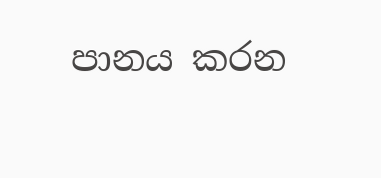පානය කරන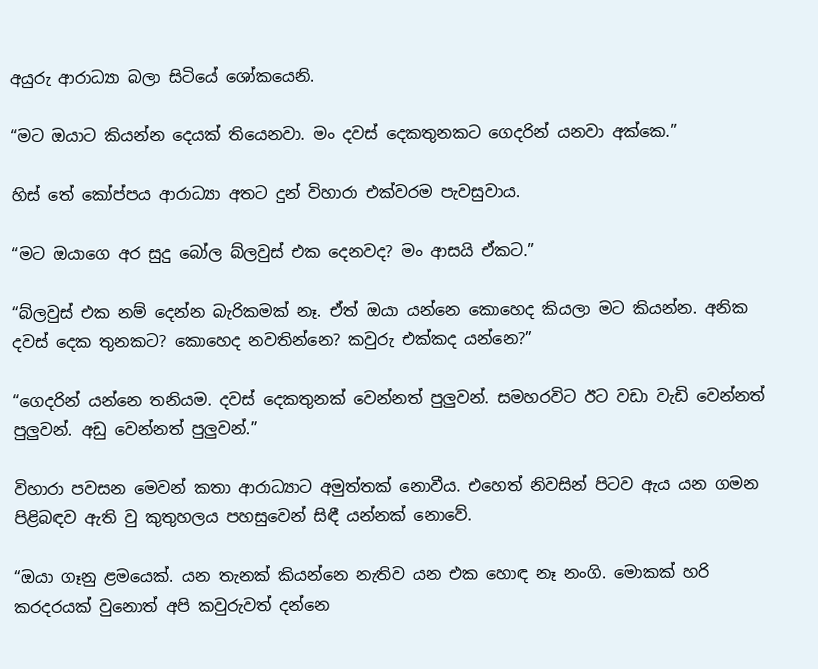අයුරු ආරාධ්‍යා බලා සිටියේ ශෝකයෙනි.

“මට ඔයාට කියන්න දෙයක් තියෙනවා. මං දවස් දෙකතුනකට ගෙදරින් යනවා අක්කෙ.”

හිස් තේ කෝප්පය ආරාධ්‍යා අතට දුන් විහාරා එක්වරම පැවසුවාය.

“මට ඔයාගෙ අර සුදු බෝල බ්ලවුස් එක දෙනවද? මං ආසයි ඒකට.”

“බ්ලවුස් එක නම් දෙන්න බැරිකමක් නෑ. ඒත් ඔයා යන්නෙ කොහෙද කියලා මට කියන්න. අනික දවස් දෙක තුනකට? කොහෙද නවතින්නෙ? කවුරු එක්කද යන්නෙ?”

“ගෙදරින් යන්නෙ තනියම. දවස් දෙකතුනක් වෙන්නත් පුලුවන්. සමහරවිට ඊට වඩා වැඩි වෙන්නත් පුලුවන්. අඩු වෙන්නත් පුලුවන්.”

විහාරා පවසන මෙවන් කතා ආරාධ්‍යාට අමුත්තක් නොවීය. එහෙත් නිවසින් පිටව ඇය යන ගමන පිළිබඳව ඇති වු කුතුහලය පහසුවෙන් සිඳී යන්නක් නොවේ.

“ඔයා ගෑනු ළමයෙක්. යන තැනක් කියන්නෙ නැතිව යන එක හොඳ නෑ නංගි. මොකක් හරි කරදරයක් වුනොත් අපි කවුරුවත් දන්නෙ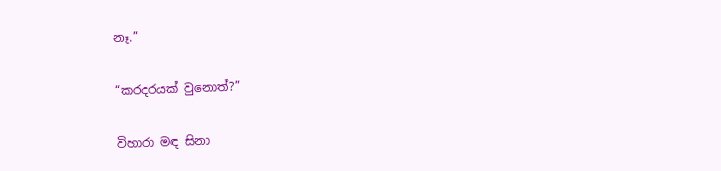නෑ.”

“කරදරයක් වුනොත්?”

විහාරා මඳ සිනා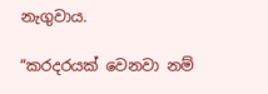නැගුවාය.

“කරදරයක් වෙනවා නම්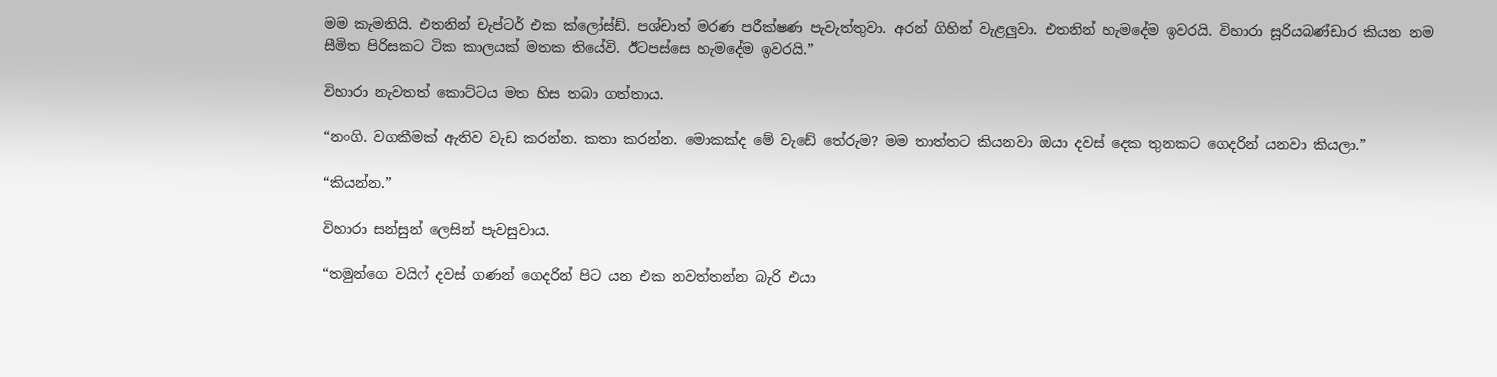මම කැමතියි. එතනින් චැප්ටර් එක ක්ලෝස්ඩ්. පශ්චාත් මරණ පරීක්ෂණ පැවැත්තුවා. අරන් ගිහින් වැළලුවා. එතනින් හැමදේම ඉවරයි. විහාරා සූරියබණ්ඩාර කියන නම සීමිත පිරිසකට ටික කාලයක් මතක තියේවි. ඊටපස්සෙ හැමදේම ඉවරයි.”

විහාරා නැවතත් කොට්ටය මත හිස තබා ගත්තාය.

“නංගි. වගකීමක් ඇතිව වැඩ කරන්න. කතා කරන්න. මොකක්ද මේ වැඩේ තේරුම? මම තාත්තට කියනවා ඔයා දවස් දෙක තුනකට ගෙදරින් යනවා කියලා.”

“කියන්න.”

විහාරා සන්සුන් ලෙසින් පැවසුවාය.

“තමුන්ගෙ වයිෆ් දවස් ගණන් ගෙදරින් පිට යන එක නවත්තන්න බැරි එයා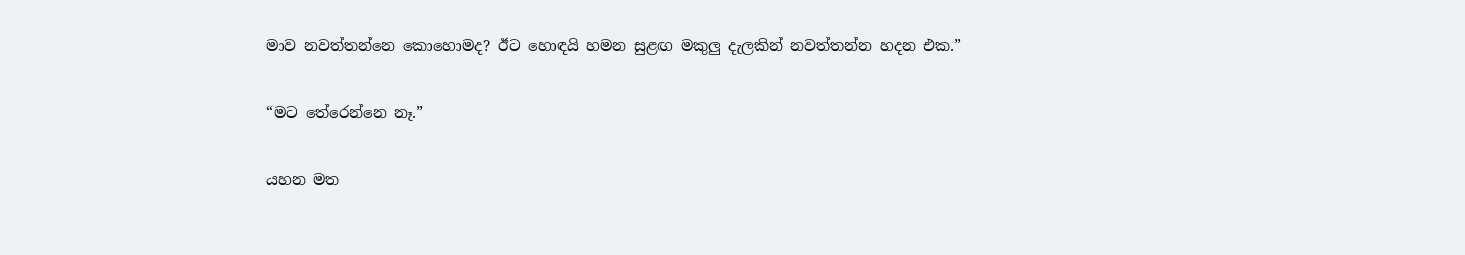මාව නවත්තන්නෙ කොහොමද? ඊට හොඳයි හමන සුළඟ මකුලු දැලකින් නවත්තන්න හදන එක.”

“මට තේරෙන්නෙ නෑ.”

යහන මත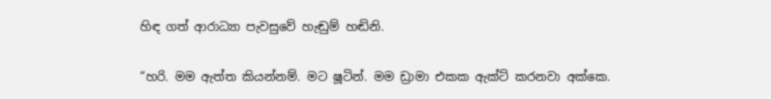හිඳ ගත් ආරාධ්‍යා පැවසුවේ හැඬුම් හඬිනි.

“හරි. මම ඇත්ත කියන්නම්. මට ෂූටින්. මම ඩ්‍රාමා එකක ඇක්ට් කරනවා අක්කෙ.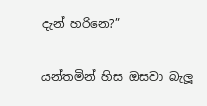දැන් හරිනෙ?”

යන්තමින් හිස ඔසවා බැලූ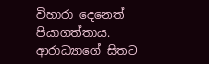විහාරා දෙනෙත් පියාගත්තාය. ආරාධ්‍යාගේ සිතට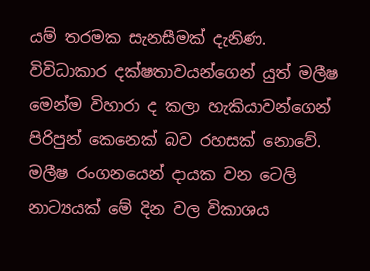යම් තරමක සැනසීමක් දැනිණ. විවිධාකාර දක්ෂතාවයන්ගෙන් යුත් මලීෂ මෙන්ම විහාරා ද කලා හැකියාවන්ගෙන් පිරිපුන් කෙනෙක් බව රහසක් නොවේ. මලීෂ රංගනයෙන් දායක වන ටෙලි නාට්‍යයක් මේ දින වල විකාශය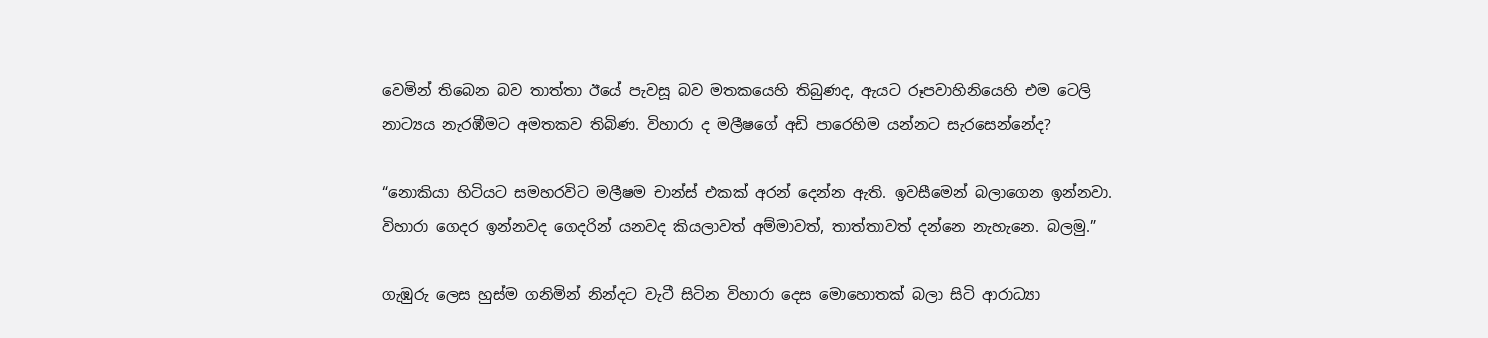වෙමින් තිබෙන බව තාත්තා ඊයේ පැවසූ බව මතකයෙහි තිබුණද, ඇයට රූපවාහිනියෙහි එම ටෙලි නාට්‍යය නැරඹීමට අමතකව තිබිණ. විහාරා ද මලීෂගේ අඩි පාරෙහිම යන්නට සැරසෙන්නේද?

“නොකියා හිටියට සමහරවිට මලීෂම චාන්ස් එකක් අරන් දෙන්න ඇති. ඉවසීමෙන් බලාගෙන ඉන්නවා. විහාරා ගෙදර ඉන්නවද ගෙදරින් යනවද කියලාවත් අම්මාවත්, තාත්තාවත් දන්නෙ නැහැනෙ. බලමු.”

ගැඹුරු ලෙස හුස්ම ගනිමින් නින්දට වැටී සිටින විහාරා දෙස මොහොතක් බලා සිටි ආරාධ්‍යා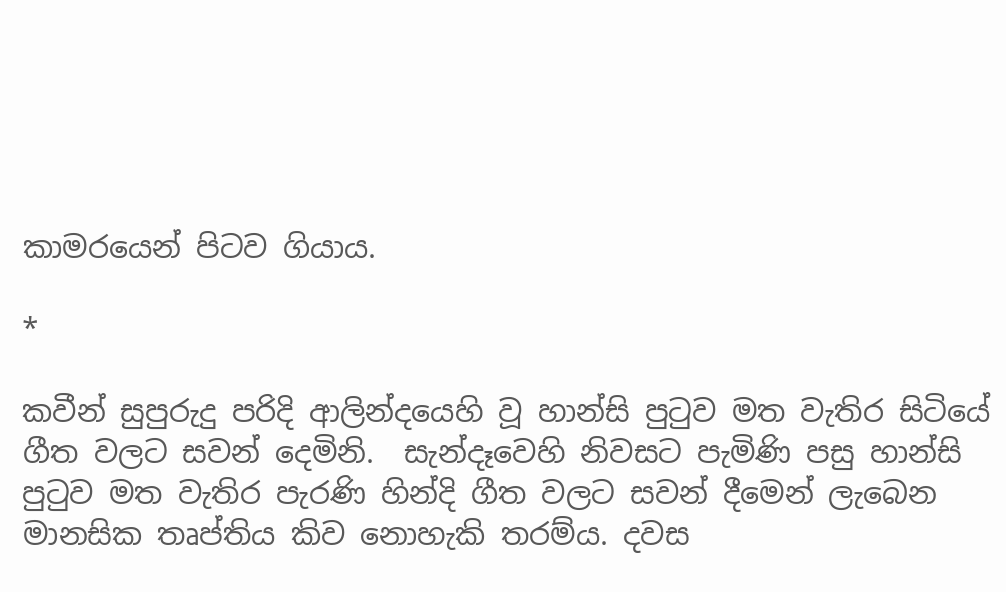කාමරයෙන් පිටව ගියාය.

*

කවීන් සුපුරුදු පරිදි ආලින්දයෙහි වූ හාන්සි පුටුව මත වැතිර සිටියේ ගීත වලට සවන් දෙමිනි.  සැන්දෑවෙහි නිවසට පැමිණි පසු හාන්සි පුටුව මත වැතිර පැරණි හින්දි ගීත වලට සවන් දීමෙන් ලැබෙන මානසික තෘප්තිය කිව නොහැකි තරම්ය. දවස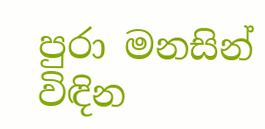පුරා මනසින් විඳින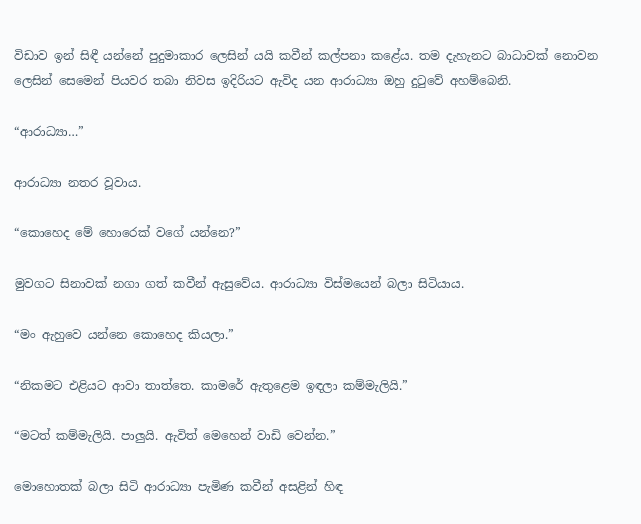විඩාව ඉන් සිඳී යන්නේ පුදුමාකාර ලෙසින් යයි කවීන් කල්පනා කළේය. තම දැහැනට බාධාවක් නොවන ලෙසින් සෙමෙන් පියවර තබා නිවස ඉදිරියට ඇවිද යන ආරාධ්‍යා ඔහු දුටුවේ අහම්බෙනි.

“ආරාධ්‍යා…”

ආරාධ්‍යා නතර වූවාය.

“කොහෙද මේ හොරෙක් වගේ යන්නෙ?”

මුවගට සිනාවක් නගා ගත් කවීන් ඇසුවේය. ආරාධ්‍යා විස්මයෙන් බලා සිටියාය.

“මං ඇහුවෙ යන්නෙ කොහෙද කියලා.”

“නිකමට එළියට ආවා තාත්තෙ. කාමරේ ඇතුළෙම ඉඳලා කම්මැලියි.”

“මටත් කම්මැලියි. පාලුයි. ඇවිත් මෙහෙන් වාඩි වෙන්න.”

මොහොතක් බලා සිටි ආරාධ්‍යා පැමිණ කවීන් අසළින් හිඳ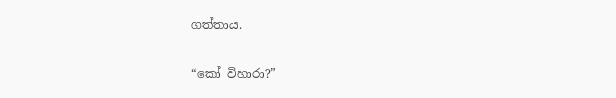ගත්තාය.

“කෝ විහාරා?”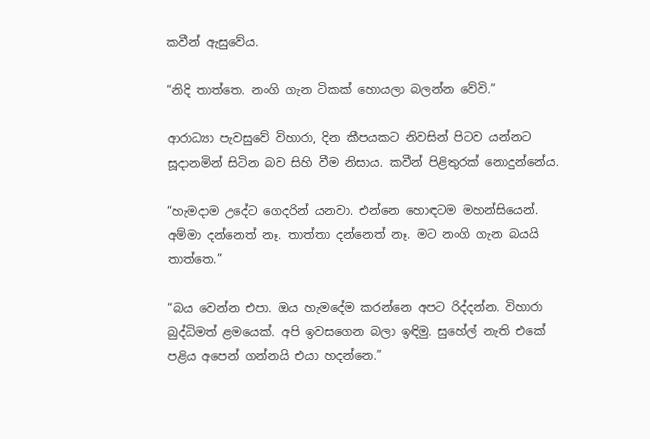කවීන් ඇසුවේය.

“නිදි තාත්තෙ. නංගි ගැන ටිකක් හොයලා බලන්න වේවි.”

ආරාධ්‍යා පැවසුවේ විහාරා, දින කීපයකට නිවසින් පිටව යන්නට සූදානමින් සිටින බව සිහි වීම නිසාය. කවීන් පිළිතුරක් නොදුන්නේය.

“හැමදාම උදේට ගෙදරින් යනවා. එන්නෙ හොඳටම මහන්සියෙන්. අම්මා දන්නෙත් නෑ. තාත්තා දන්නෙත් නෑ. මට නංගි ගැන බයයි තාත්තෙ.”

“බය වෙන්න එපා. ඔය හැමදේම කරන්නෙ අපට රිද්දන්න. විහාරා බුද්ධිමත් ළමයෙක්. අපි ඉවසගෙන බලා ඉඳිමු. සුහේල් නැති එකේ පළිය අපෙන් ගන්නයි එයා හදන්නෙ.”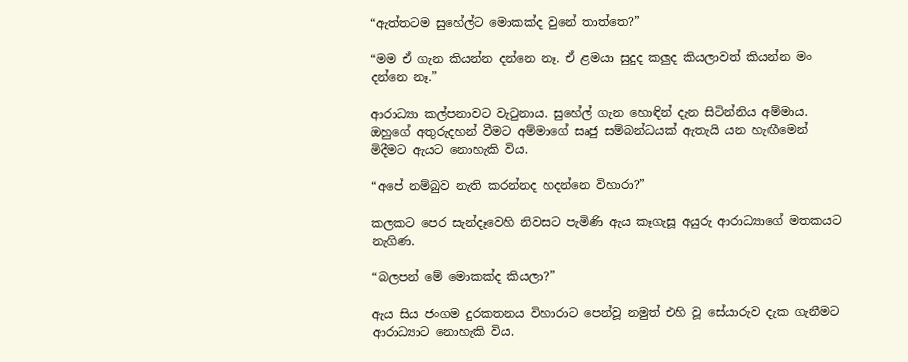“ඇත්තටම සුහේල්ට මොකක්ද වුනේ තාත්තෙ?”

“මම ඒ ගැන කියන්න දන්නෙ නෑ. ඒ ළමයා සුදුද කලුද කියලාවත් කියන්න මං දන්නෙ නෑ.”

ආරාධ්‍යා කල්පනාවට වැටුනාය. සුහේල් ගැන හොඳින් දැන සිටින්නිය අම්මාය. ඔහුගේ අතුරුදහන් වීමට අම්මාගේ සෘජු සම්බන්ධයක් ඇතැයි යන හැඟීමෙන් මිදීමට ඇයට නොහැකි විය.

“අපේ නම්බුව නැති කරන්නද හදන්නෙ විහාරා?”

කලකට පෙර සැන්දෑවෙහි නිවසට පැමිණි ඇය කෑගැසූ අයුරු ආරාධ්‍යාගේ මතකයට නැගිණ.

“බලපන් මේ මොකක්ද කියලා?”

ඇය සිය ජංගම දුරකතනය විහාරාට පෙන්වූ නමුත් එහි වූ සේයාරුව දැක ගැනීමට ආරාධ්‍යාට නොහැකි විය.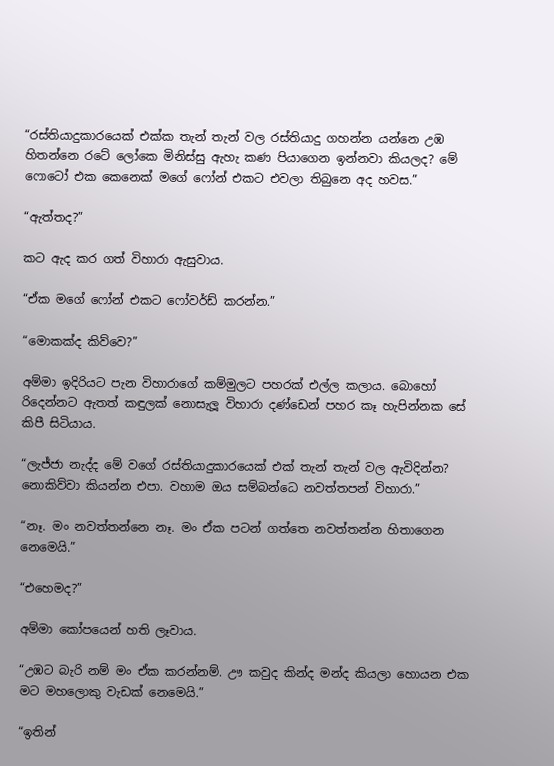“රස්තියාදුකාරයෙක් එක්ක තැන් තැන් වල රස්තියාදු ගහන්න යන්නෙ උඹ හිතන්නෙ රටේ ලෝකෙ මිනිස්සු ඇහැ කණ පියාගෙන ඉන්නවා කියලද? මේ ෆොටෝ එක කෙනෙක් මගේ ෆෝන් එකට එවලා තිබුනෙ අද හවස.”

“ඇත්තද?”

කට ඇද කර ගත් විහාරා ඇසුවාය.

“ඒක මගේ ෆෝන් එකට ෆෝවර්ඩ් කරන්න.”

“මොකක්ද කිව්වෙ?”

අම්මා ඉදිරියට පැන විහාරාගේ කම්මුලට පහරක් එල්ල කලාය. බොහෝ රිදෙන්නට ඇතත් කඳුලක් නොසැලූ විහාරා දණ්ඩෙන් පහර කෑ හැපින්නක සේ කිපී සිටියාය.

“ලැජ්ජා නැද්ද මේ වගේ රස්තියාදුකාරයෙක් එක් තැන් තැන් වල ඇවිදින්න? නොකිව්වා කියන්න එපා. වහාම ඔය සම්බන්ධෙ නවත්තපන් විහාරා.”

“නෑ. මං නවත්තන්නෙ නෑ. මං ඒක පටන් ගත්තෙ නවත්තන්න හිතාගෙන නෙමෙයි.”

“එහෙමද?”

අම්මා කෝපයෙන් හති ලෑවාය.

“උඹට බැරි නම් මං ඒක කරන්නම්. ඌ කවුද කින්ද මන්ද කියලා හොයන එක මට මහලොකු වැඩක් නෙමෙයි.”

“ඉතින්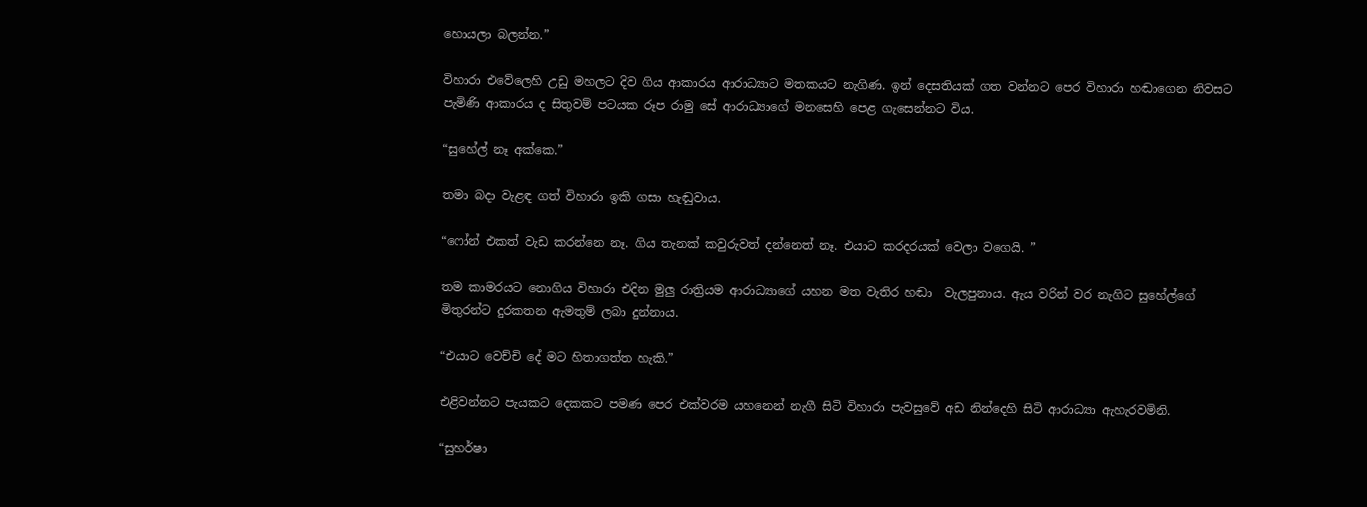හොයලා බලන්න.”

විහාරා එවේලෙහි උඩු මහලට දිව ගිය ආකාරය ආරාධ්‍යාට මතකයට නැගිණ. ඉන් දෙසතියක් ගත වන්නට පෙර විහාරා හඬාගෙන නිවසට පැමිණි ආකාරය ද සිතුවම් පටයක රූප රාමු සේ ආරාධ්‍යාගේ මනසෙහි පෙළ ගැසෙන්නට විය.

“සුහේල් නෑ අක්කෙ.”

තමා බදා වැළඳ ගත් විහාරා ඉකි ගසා හැඬුවාය.

“ෆෝන් එකත් වැඩ කරන්නෙ නෑ. ගිය තැනක් කවුරුවත් දන්නෙත් නෑ. එයාට කරදරයක් වෙලා වගෙයි. ”

තම කාමරයට නොගිය විහාරා එදින මුලු රාත්‍රියම ආරාධ්‍යාගේ යහන මත වැතිර හඬා  වැලපුනාය. ඇය වරින් වර නැගිට සුහේල්ගේ මිතුරන්ට දුරකතන ඇමතුම් ලබා දුන්නාය.

“එයාට වෙච්චි දේ මට හිතාගත්ත හැකි.”

එළිවන්නට පැයකට දෙකකට පමණ පෙර එක්වරම යහනෙන් නැගී සිටි විහාරා පැවසුවේ අඩ නින්දෙහි සිටි ආරාධ්‍යා ඇහැරවමිනි.

“සුහර්ෂා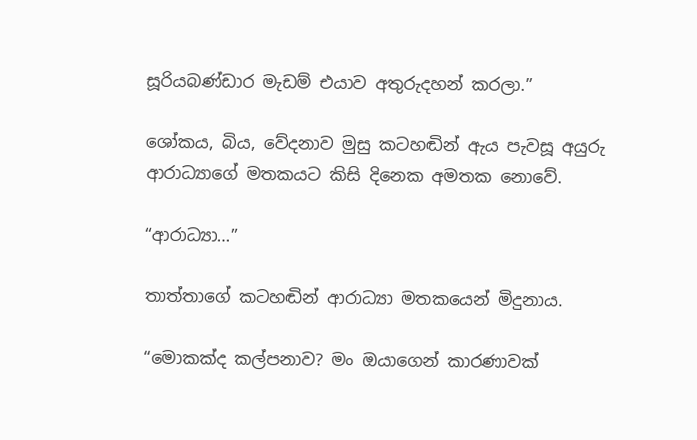සූරියබණ්ඩාර මැඩම් එයාව අතුරුදහන් කරලා.”

ශෝකය, බිය, වේදනාව මුසු කටහඬින් ඇය පැවසූ අයුරු ආරාධ්‍යාගේ මතකයට කිසි දිනෙක අමතක නොවේ.

“ආරාධ්‍යා…”

තාත්තාගේ කටහඬින් ආරාධ්‍යා මතකයෙන් මිදුනාය.

“මොකක්ද කල්පනාව? මං ඔයාගෙන් කාරණාවක්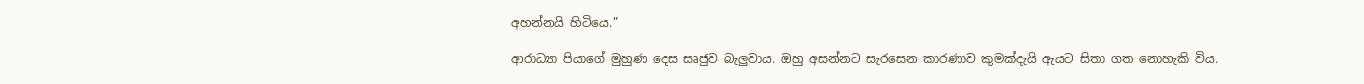අහන්නයි හිටියෙ.”

ආරාධ්‍යා පියාගේ මුහුණ දෙස සෘජුව බැලුවාය. ඔහු අසන්නට සැරසෙන කාරණාව කුමක්දැයි ඇයට සිතා ගත නොහැකි විය.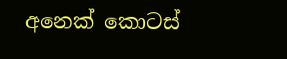අනෙක් කොටස්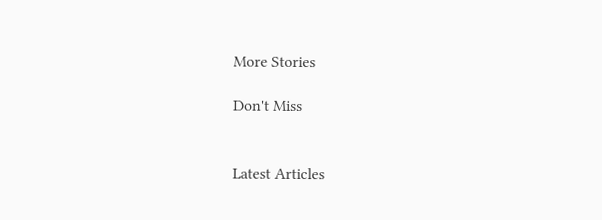More Stories

Don't Miss


Latest Articles